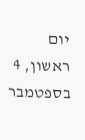יום ראשון, 4 בספטמבר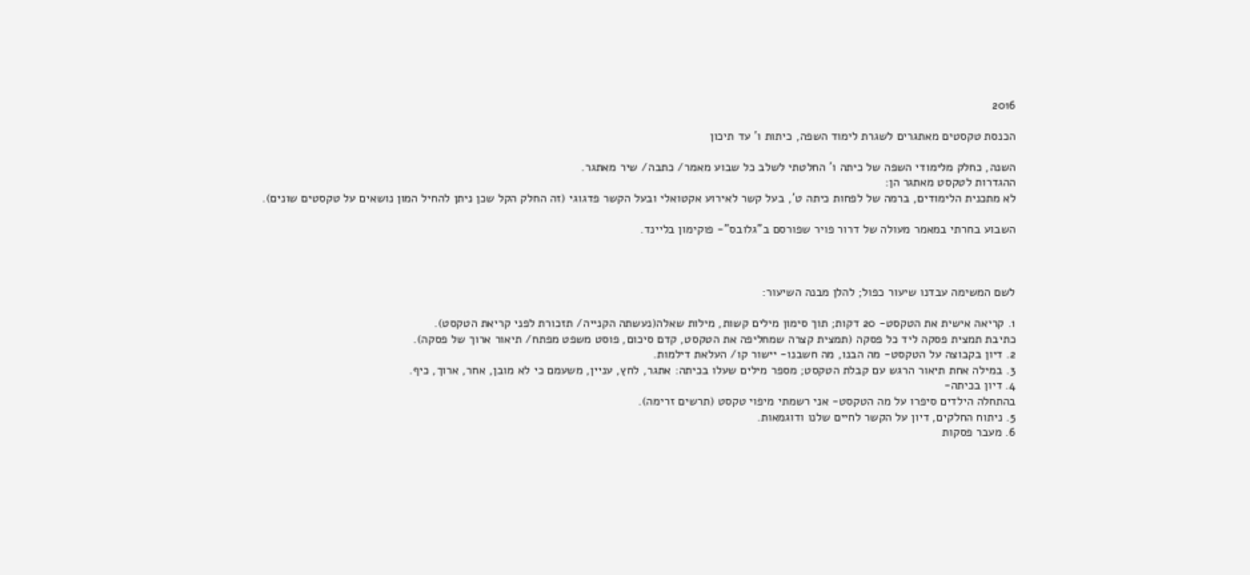2016

הכנסת טקסטים מאתגרים לשגרת לימוד השפה, כיתות ו' עד תיכון

השנה, כחלק מלימודי השפה של כיתה ו' החלטתי לשלב כל שבוע מאמר/ כתבה/ שיר מאתגר.
ההגדרות לטקסט מאתגר הן:
לא מתכנית הלימודים, ברמה של לפחות כיתה ט', בעל קשר לאירוע אקטואלי ובעל הקשר פדגוגי (זה החלק הקל שכן ניתן להחיל המון נושאים על טקסטים שונים).

השבוע בחרתי במאמר מעולה של דרור פויר שפורסם ב"גלובס"- פוקימון בליינד.



לשם המשימה עבדנו שיעור כפול; להלן מבנה השיעור:

1. קריאה אישית את הטקסט- 20 דקות; תוך סימון מילים קשות, מילות שאלה(נעשתה הקנייה/ תזכורת לפני קריאת הטקסט).
כתיבת תמצית פסקה ליד כל פסקה (תמצית קצרה שמחליפה את הטקסט, קדם סיכום, פוסט משפט מפתח/ תיאור ארוך של פסקה).
2. דיון בקבוצה על הטקסט- מה הבנו, מה חשבנו- יישור קו/ העלאת דילמות.
3. במילה אחת תיאור הרגש עם קבלת הטקסט; מספר מילים שעלו בכיתה: אתגר, לחץ, עניין, משעמם כי לא מובן, אחר, ארוך, כיף.
4. דיון בכיתה-
בהתחלה הילדים סיפרו על מה הטקסט- אני רשמתי מיפוי טקסט (תרשים זרימה).
5. ניתוח החלקים, דיון על הקשר לחיים שלנו ודוגמאות.
6. מעבר פסקות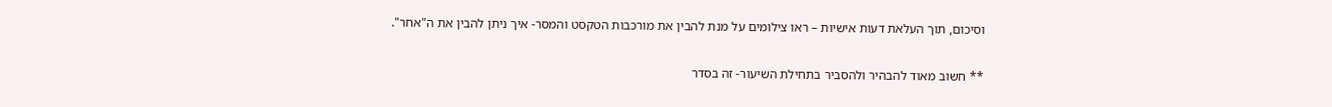וסיכום, תוך העלאת דעות אישיות – ראו צילומים על מנת להבין את מורכבות הטקסט והמסר- איך ניתן להבין את ה"אחר".

** חשוב מאוד להבהיר ולהסביר בתחילת השיעור- זה בסדר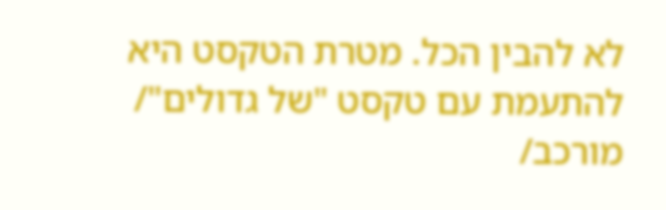לא להבין הכל. מטרת הטקסט היא להתעמת עם טקסט "של גדולים"/ מורכב/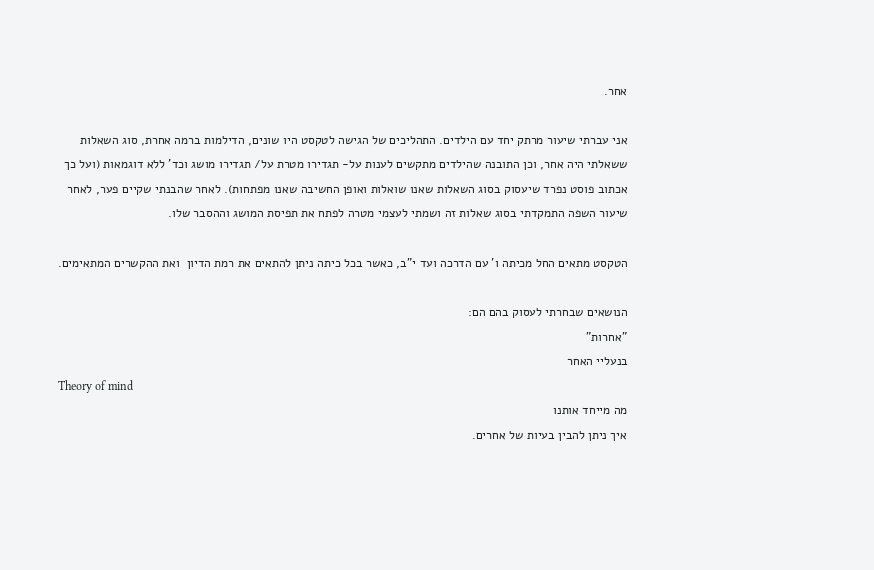אחר.

אני עברתי שיעור מרתק יחד עם הילדים. התהליכים של הגישה לטקסט היו שונים, הדילמות ברמה אחרת, סוג השאלות ששאלתי היה אחר, וכן התובנה שהילדים מתקשים לענות על- תגדירו מטרת על/ תגדירו מושג וכד' ללא דוגמאות (ועל כך אכתוב פוסט נפרד שיעסוק בסוג השאלות שאנו שואלות ואופן החשיבה שאנו מפתחות). לאחר שהבנתי שקיים פער, לאחר שיעור השפה התמקדתי בסוג שאלות זה ושמתי לעצמי מטרה לפתח את תפיסת המושג וההסבר שלו.

הטקסט מתאים החל מכיתה ו' עם הדרכה ועד י"ב, כאשר בכל כיתה ניתן להתאים את רמת הדיון  ואת ההקשרים המתאימים.

הנושאים שבחרתי לעסוק בהם הם:
"אחרות"
בנעליי האחר
Theory of mind
מה מייחד אותנו
איך ניתן להבין בעיות של אחרים.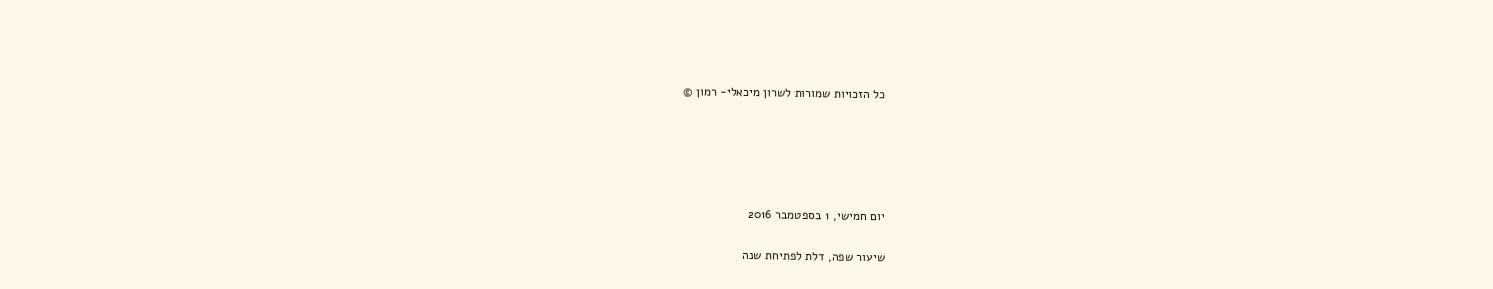כל הזכויות שמורות לשרון מיכאלי- רמון ©





יום חמישי, 1 בספטמבר 2016

שיעור שפה, דלת לפתיחת שנה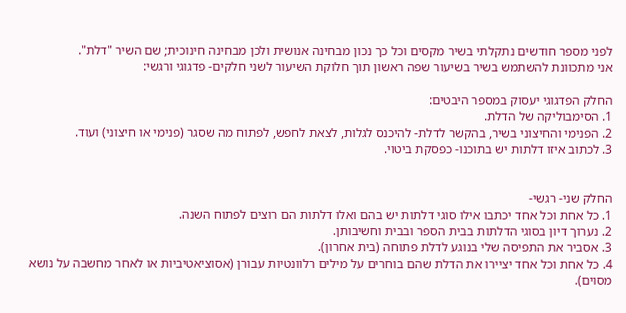לפני מספר חודשים נתקלתי בשיר מקסים וכל כך נכון מבחינה אנושית ולכן מבחינה חינוכית; שם השיר "דלת".
אני מתכוונת להשתמש בשיר בשיעור שפה ראשון תוך חלוקת השיעור לשני חלקים- פדגוגי ורגשי:

החלק הפדגוגי יעסוק במספר היבטים:
1. הסימבוליקה של הדלת.
2. הפנימי והחיצוני בשיר, בהקשר לדלת- להיכנס לגלות, לצאת לחפש, לפתוח מה שסגר (פנימי או חיצוני) ועוד.
3. לכתוב איזו דלתות יש בתוכנו- כפסקת ביטוי.


החלק שני- רגשי-
1. כל אחת וכל אחד יכתבו אילו סוגי דלתות יש בהם ואלו דלתות הם רוצים לפתוח השנה.
2. נערוך דיון בסוגי הדלתות בבית הספר ובבית וחשיבותן.
3. אסביר את התפיסה שלי בנוגע לדלת פתוחה (בית אחרון).
4. כל אחת וכל אחד יציירו את הדלת שהם בוחרים על מילים רלוונטיות עבורן (אסוציאטיביות או לאחר מחשבה על נושא מסוים).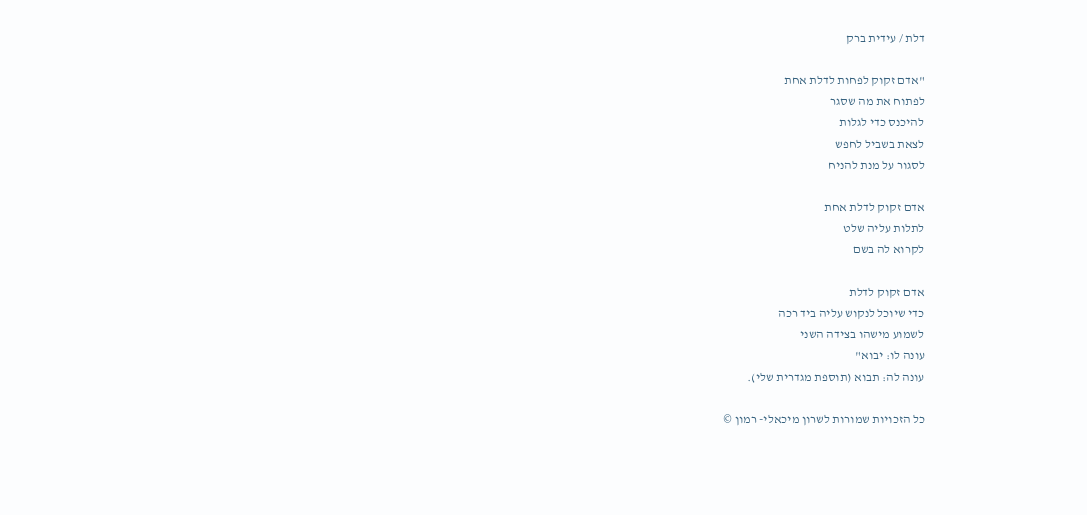דלת / עידית ברק

"אדם זקוק לפחות לדלת אחת
לפתוח את מה שסגר
להיכנס כדי לגלות
לצאת בשביל לחפש
לסגור על מנת להניח

אדם זקוק לדלת אחת
לתלות עליה שלט
לקרוא לה בשם

אדם זקוק לדלת
כדי שיוכל לנקוש עליה ביד רכה
לשמוע מישהו בצידה השני
עונה לו: יבוא"
עונה לה: תבוא (תוספת מגדרית שלי).

כל הזכויות שמורות לשרון מיכאלי- רמון ©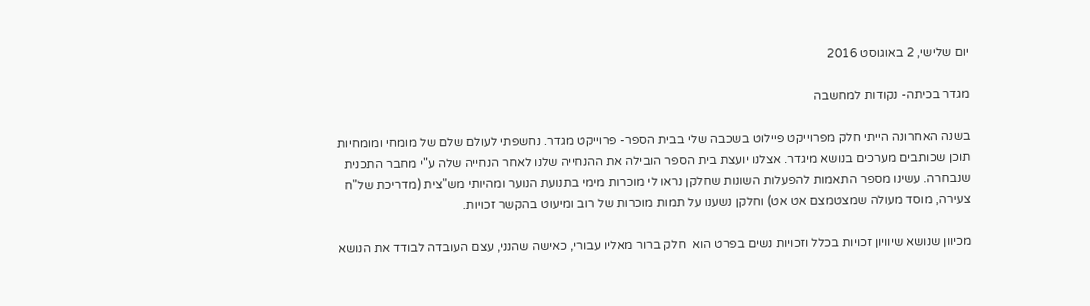יום שלישי, 2 באוגוסט 2016

מגדר בכיתה- נקודות למחשבה

בשנה האחרונה הייתי חלק מפרוייקט פיילוט בשכבה שלי בבית הספר- פרוייקט מגדר. נחשפתי לעולם שלם של מומחי ומומחיות תוכן שכותבים מערכים בנושא מיגדר. אצלנו יועצת בית הספר הובילה את ההנחייה שלנו לאחר הנחייה שלה ע"י מחבר התכנית שנבחרה. עשינו מספר התאמות להפעלות השונות שחלקן נראו לי מוכרות מימי בתנועת הנוער ומהיותי מש"צית (מדריכת של"ח צעירה, מוסד מעולה שמצטמצם אט אט) וחלקן נשענו על תמות מוכרות של רוב ומיעוט בהקשר זכויות.

מכיוון שנושא שיוויון זכויות בכלל וזכויות נשים בפרט הוא  חלק ברור מאליו עבורי, כאישה שהנני, עצם העובדה לבודד את הנושא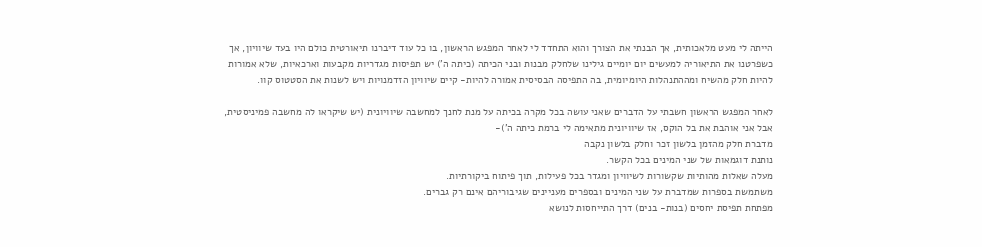הייתה לי מעט מלאכותית, אך הבנתי את הצורך והוא התחדד לי לאחר המפגש הראשון, בו כל עוד דיברנו תיאורטית כולם היו בעד שיוויון, אך כשפרטנו את התיאוריה למעשים יום יומיים גילינו שלחלק מבנות ובני הכיתה (כיתה ה') יש תפיסות מגדריות מקבעות וארכאיות, שלא אמורות להיות חלק מהשיח ומההתנהלות היומיומית, בה התפיסה הבסיסית אמורה להיות- קיים שיוויון הזדמנויות ויש לשנות את הסטטוס קוו.

לאחר המפגש הראשון חשבתי על הדברים שאני עושה בכל מקרה בכיתה על מנת לחנך למחשבה שיוויונית (יש שיקראו לה מחשבה פמיניסטית, אבל אני אוהבת את בל הוקס, אז שיוויונית מתאימה לי ברמת כיתה ה')-
מדברת חלק מהזמן בלשון זכר וחלק בלשון נקבה
נותנת דוגמאות של שני המינים בכל הקשר.
מעלה שאלות מהותיות שקשורות לשיוויון ומגדר בכל פעילות, תוך פיתוח ביקורתיות.
משתמשת בספרות שמדברת על שני המינים ובספרים מעניינים שגיבוריהם אינם רק גברים.
מפתחת תפיסת יחסים (בנות- בנים) דרך התייחסות לנושא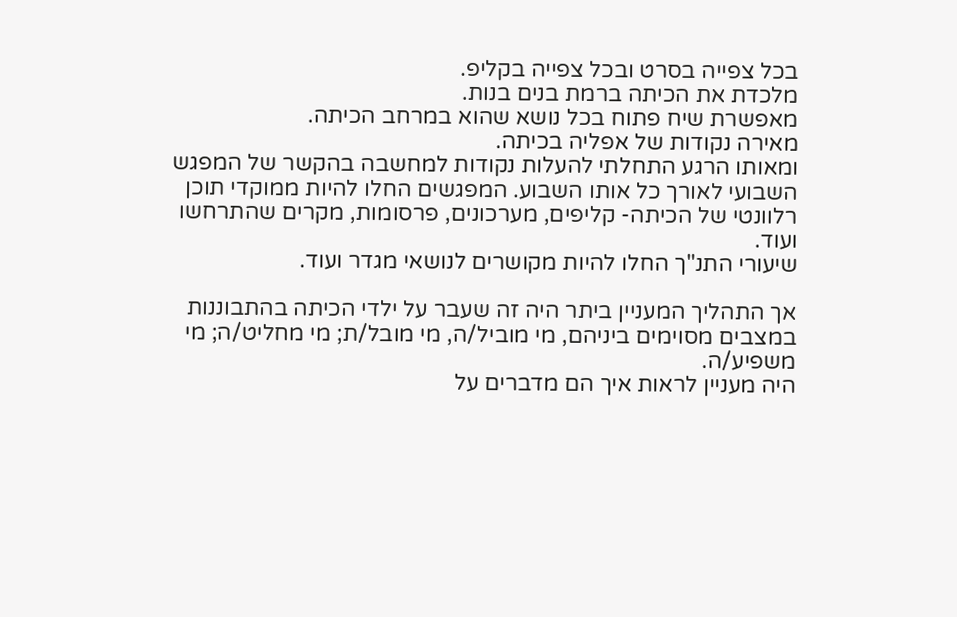בכל צפייה בסרט ובכל צפייה בקליפ.
מלכדת את הכיתה ברמת בנים בנות.
מאפשרת שיח פתוח בכל נושא שהוא במרחב הכיתה.
מאירה נקודות של אפליה בכיתה.
ומאותו הרגע התחלתי להעלות נקודות למחשבה בהקשר של המפגש השבועי לאורך כל אותו השבוע. המפגשים החלו להיות ממוקדי תוכן רלוונטי של הכיתה- קליפים, מערכונים, פרסומות, מקרים שהתרחשו ועוד.
שיעורי התנ"ך החלו להיות מקושרים לנושאי מגדר ועוד.

אך התהליך המעניין ביתר היה זה שעבר על ילדי הכיתה בהתבוננות במצבים מסוימים ביניהם, מי מוביל/ה, מי מובל/ת; מי מחליט/ה; מי משפיע/ה.
היה מעניין לראות איך הם מדברים על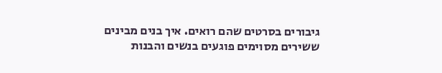גיבורים בסרטים שהם רואים. איך בנים מבינים ששירים מסוימים פוגעים בנשים והבנות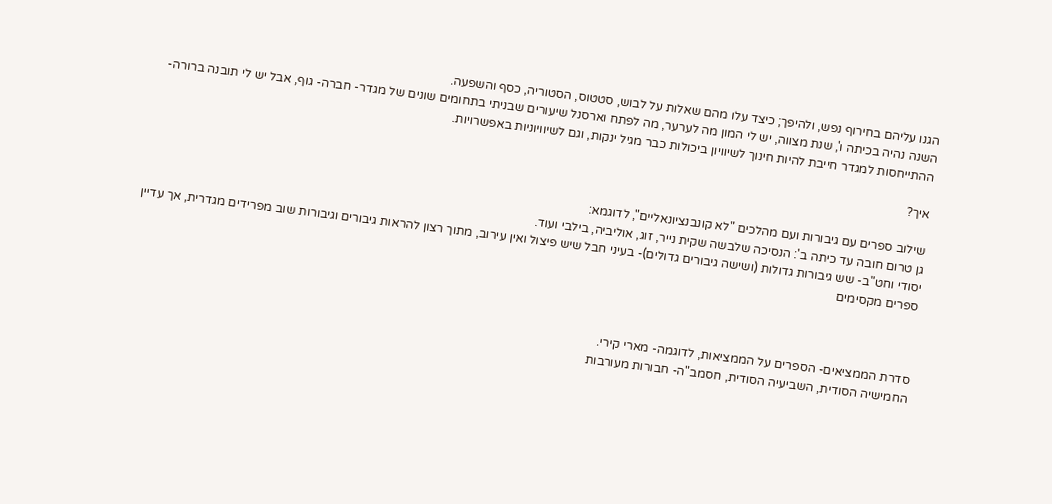הגנו עליהם בחירוף נפש, ולהיפך; כיצד עלו מהם שאלות על לבוש, סטטוס, הסטוריה, כסף והשפעה.
השנה נהיה בכיתה ו', שנת מצווה, יש לי המון מה לערער, מה לפתח וארסנל שיעורים שבניתי בתחומים שונים של מגדר- חברה- גוף, אבל יש לי תובנה ברורה- ההתייחסות למגדר חייבת להיות חינוך לשיוויון ביכולות כבר מגיל ינקות, וגם לשיוויוניות באפשרויות.

איך?

שילוב ספרים עם גיבורות ועם מהלכים "לא קונבנציונאליים", לדוגמא:
גן טרום חובה עד כיתה ב': הנסיכה שלבשה שקית נייר, זוג, אוליביה, בילבי ועוד.
יסודי וחט"ב- שש גיבורות גדולות (ושישה גיבורים גדולים)- בעיני חבל שיש פיצול ואין עירוב, מתוך רצון להראות גיבורים וגיבורות שוב מפרידים מגדרית, אך עדיין ספרים מקסימים



סדרת הממציאים- הספרים על הממציאות, לדוגמה- מארי קירי.
החמישיה הסודית, השביעיה הסודית, חסמב"ה- חבורות מעורבות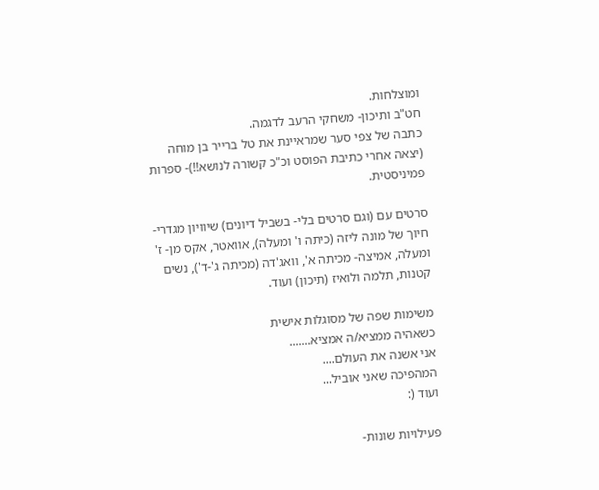ומוצלחות.
חט"ב ותיכון- משחקי הרעב לדגמה.
כתבה של צפי סער שמראיינת את טל ברייר בן מוחה (יצאה אחרי כתיבת הפוסט וכ"כ קשורה לנושא!!)- ספרות פמיניסטית.

סרטים עם (וגם סרטים בלי- בשביל דיונים) שיוויון מגדרי-
חיוך של מונה ליזה (כיתה ו' ומעלה), אוואטר, אקס מן- ז' ומעלה, אמיצה- מכיתה א', וואג'דה (מכיתה ג'-ד'), נשים קטנות, תלמה ולואיז (תיכון) ועוד.

משימות שפה של מסוגלות אישית
כשאהיה ממציא/ה אמציא.......
אני אשנה את העולם....
המהפיכה שאני אוביל...
ועוד (:

פעילויות שונות-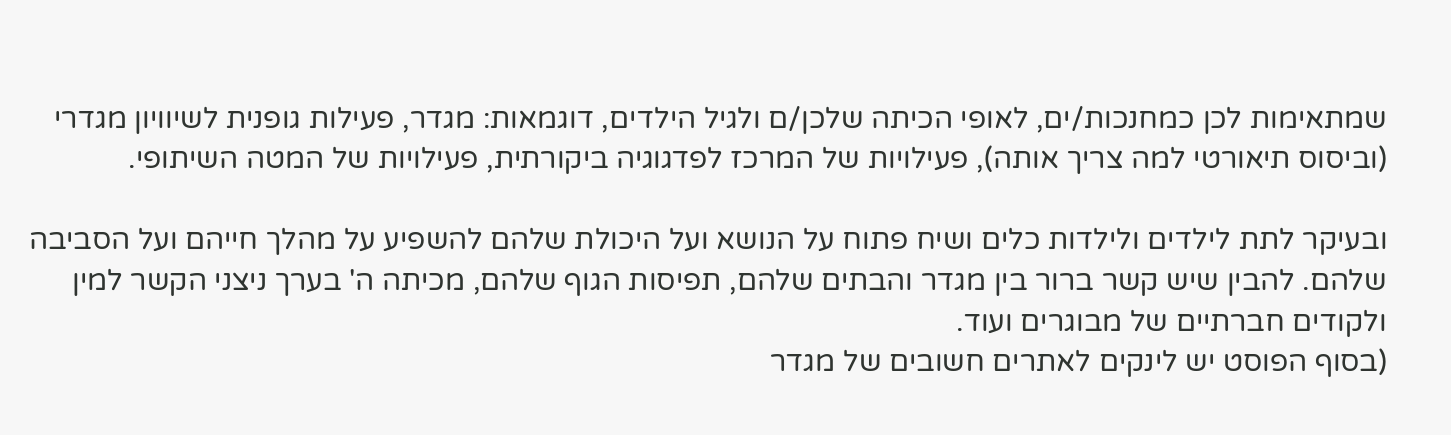שמתאימות לכן כמחנכות/ים, לאופי הכיתה שלכן/ם ולגיל הילדים, דוגמאות: מגדר, פעילות גופנית לשיוויון מגדרי (וביסוס תיאורטי למה צריך אותה), פעילויות של המרכז לפדגוגיה ביקורתית, פעילויות של המטה השיתופי.

ובעיקר לתת לילדים ולילדות כלים ושיח פתוח על הנושא ועל היכולת שלהם להשפיע על מהלך חייהם ועל הסביבה שלהם. להבין שיש קשר ברור בין מגדר והבתים שלהם, תפיסות הגוף שלהם, מכיתה ה' בערך ניצני הקשר למין ולקודים חברתיים של מבוגרים ועוד.
(בסוף הפוסט יש לינקים לאתרים חשובים של מגדר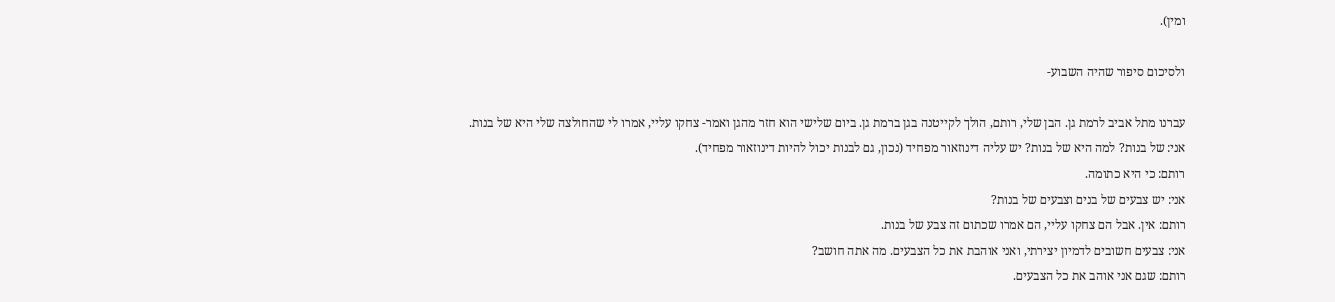ומין).

ולסיכום סיפור שהיה השבוע-

עברנו מתל אביב לרמת גן. הבן שלי, רותם, הולך לקייטנה בגן ברמת גן. ביום שלישי הוא חזר מהגן ואמר- צחקו עליי, אמרו לי שהחולצה שלי היא של בנות.
אני: של בנות? למה היא של בנות? יש עליה דינוזאור מפחיד (נכון, גם לבנות יכול להיות דינוזאור מפחיד).
רותם: כי היא כתומה.
אני: יש צבעים של בנים וצבעים של בנות?
רותם: אין. אבל הם צחקו עליי, הם אמרו שכתום זה צבע של בנות.
אני: צבעים חשובים לדמיון יצירתי, ואני אוהבת את כל הצבעים. מה אתה חושב?
רותם: שגם אני אוהב את כל הצבעים.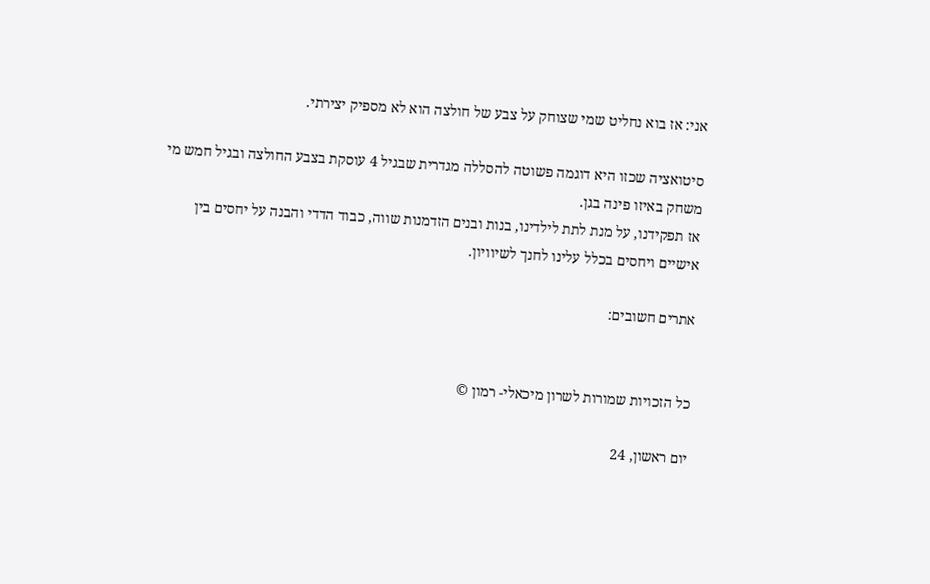אני: אז בוא נחליט שמי שצוחק על צבע של חולצה הוא לא מספיק יצירתי.

סיטואציה שכזו היא דוגמה פשוטה להסללה מגדרית שבגיל 4 עוסקת בצבע החולצה ובגיל חמש מי משחק באיזו פינה בגן.
אז תפקידנו, על מנת לתת לילדינו, בנות ובנים הזדמנות שווה, כבוד הדדי והבנה על יחסים בין אישיים ויחסים בכלל עלינו לחנך לשיוויון.

אתרים חשובים:


כל הזכויות שמורות לשרון מיכאלי- רמון ©

יום ראשון, 24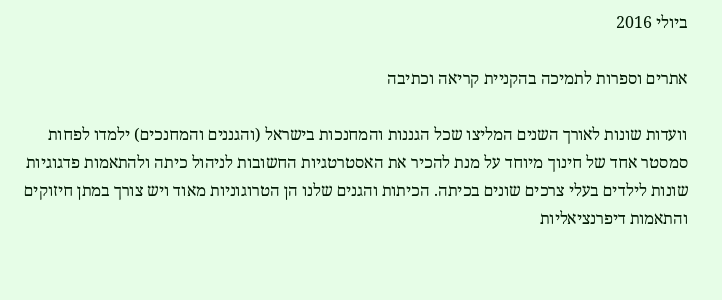ביולי 2016

אתרים וספרות לתמיכה בהקניית קריאה וכתיבה

וועדות שונות לאורך השנים המליצו שכל הגננות והמחנכות בישראל (והגננים והמחנכים) ילמדו לפחות סמסטר אחד של חינוך מיוחד על מנת להכיר את האסטרטגיות החשובות לניהול כיתה ולהתאמות פדגוגיות שונות לילדים בעלי צרכים שונים בכיתה. הכיתות והגנים שלנו הן הטרוגוניות מאוד ויש צורך במתן חיזוקים והתאמות דיפרנציאליות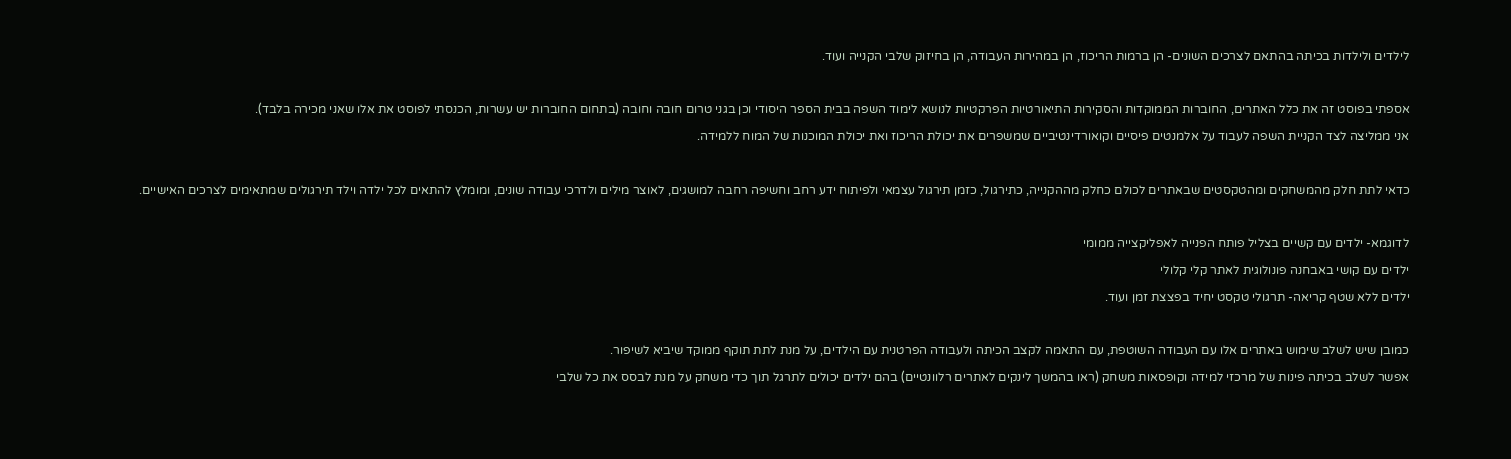לילדים ולילדות בכיתה בהתאם לצרכים השונים- הן ברמות הריכוז, הן במהירות העבודה, הן בחיזוק שלבי הקנייה ועוד.

אספתי בפוסט זה את כלל האתרים, החוברות הממוקדות והסקירות התיאורטיות הפרקטיות לנושא לימוד השפה בבית הספר היסודי וכן בגני טרום חובה וחובה (בתחום החוברות יש עשרות, הכנסתי לפוסט את אלו שאני מכירה בלבד).
אני ממליצה לצד הקניית השפה לעבוד על אלמנטים פיסיים וקואורדינטיביים שמשפרים את יכולת הריכוז ואת יכולת המוכנות של המוח ללמידה.

כדאי לתת חלק מהמשחקים ומהטקסטים שבאתרים לכולם כחלק מההקנייה, כתירגול, כזמן תירגול עצמאי ולפיתוח ידע רחב וחשיפה רחבה למושגים, לאוצר מילים ולדרכי עבודה שונים, ומומלץ להתאים לכל ילדה וילד תירגולים שמתאימים לצרכים האישיים.

לדוגמא- ילדים עם קשיים בצליל פותח הפנייה לאפליקצייה ממומי
ילדים עם קושי באבחנה פונולוגית לאתר קלי קלולי
ילדים ללא שטף קריאה- תרגולי טקסט יחיד בפצצת זמן ועוד.

כמובן שיש לשלב שימוש באתרים אלו עם העבודה השוטפת, עם התאמה לקצב הכיתה ולעבודה הפרטנית עם הילדים, על מנת לתת תוקף ממוקד שיביא לשיפור.
אפשר לשלב בכיתה פינות של מרכזי למידה וקופסאות משחק (ראו בהמשך לינקים לאתרים רלוונטיים) בהם ילדים יכולים לתרגל תוך כדי משחק על מנת לבסס את כל שלבי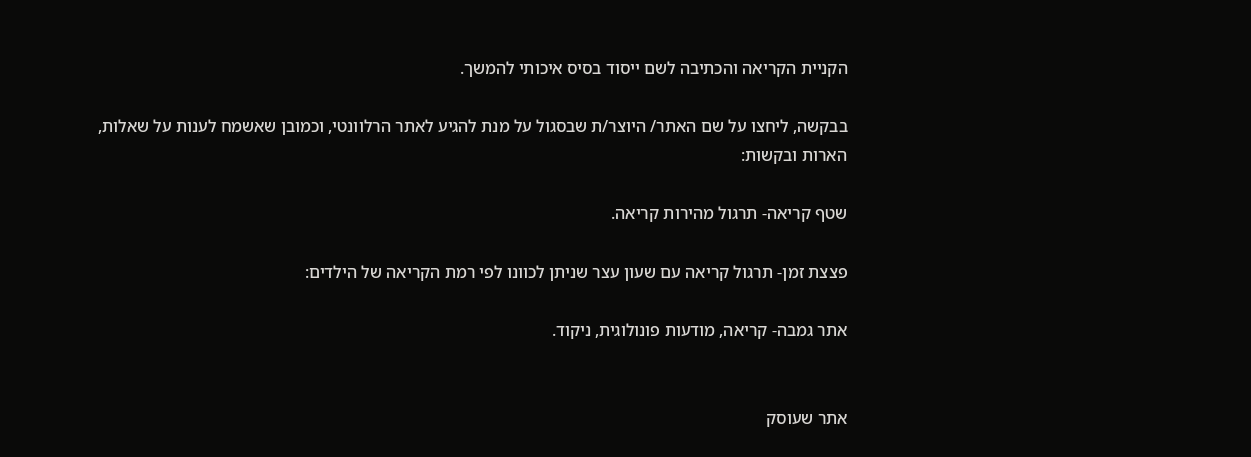הקניית הקריאה והכתיבה לשם ייסוד בסיס איכותי להמשך.

בבקשה, ליחצו על שם האתר/ היוצר/ת שבסגול על מנת להגיע לאתר הרלוונטי, וכמובן שאשמח לענות על שאלות, הארות ובקשות:

שטף קריאה- תרגול מהירות קריאה.

פצצת זמן- תרגול קריאה עם שעון עצר שניתן לכוונו לפי רמת הקריאה של הילדים:

אתר גמבה- קריאה, מודעות פונולוגית, ניקוד.


אתר שעוסק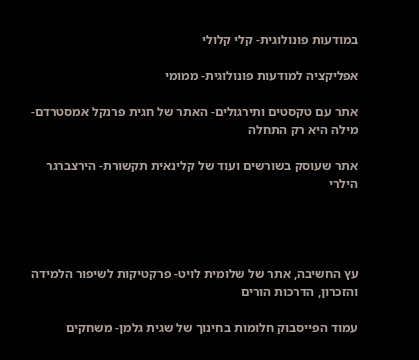במודעות פונולוגית- קלי קלולי

אפליקציה למודעות פונולוגית- ממומי

אתר עם טקסטים ותירגולים- האתר של חגית פרנקל אמסטרדם- מילה היא רק התחלה

אתר שעוסק בשורשים ועוד של קלינאית תקשורת- הירצברגר הילרי




עץ החשיבה, אתר של שלומית לויט- פרקטיקות לשיפור הלמידה והזכרון, הדרכות הורים

עמוד הפייסבוק חלומות בחינוך של שגית גלמן- משחקים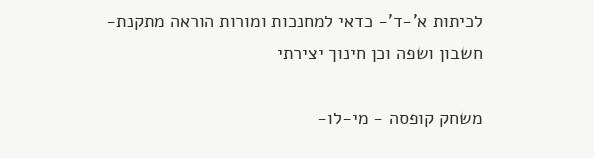לכיתות א'-ד'- כדאי למחנכות ומורות הוראה מתקנת- חשבון ושפה וכן חינוך יצירתי

משחק קופסה - מי-לו-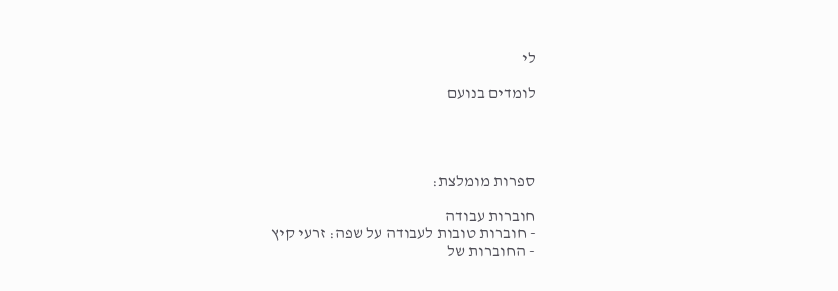לי

לומדים בנועם




ספרות מומלצת:

חוברות עבודה
- חוברות טובות לעבודה על שפה: זרעי קיץ
- החוברות של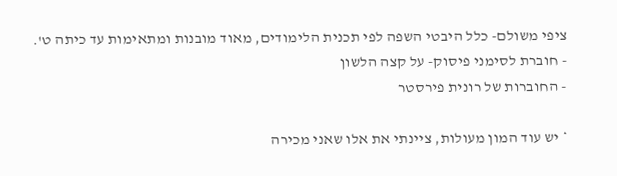ציפי משולם- כלל היבטי השפה לפי תכנית הלימודים, מאוד מובנות ומתאימות עד כיתה ט'.
- חוברת לסימני פיסוק- על קצה הלשון
- החוברות של רונית פירסטר

* יש עוד המון מעולות, ציינתי את אלו שאני מכירה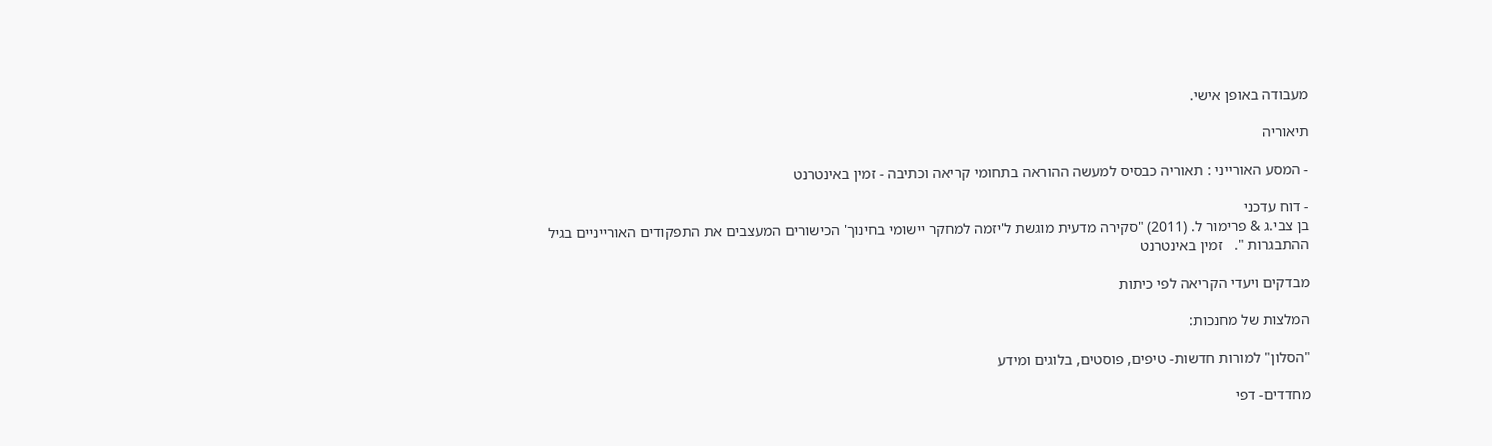מעבודה באופן אישי.

תיאוריה

- המסע האורייני : תאוריה כבסיס למעשה ההוראה בתחומי קריאה וכתיבה - זמין באינטרנט

- דוח עדכני
בן צבי.ג & פרימור ל. (2011) "סקירה מדעית מוגשת ל'יזמה למחקר יישומי בחינוך' הכישורים המעצבים את התפקודים האורייניים בגיל ההתבגרות ".   זמין באינטרנט

מבדקים ויעדי הקריאה לפי כיתות

המלצות של מחנכות:

"הסלון" למורות חדשות- טיפים, פוסטים, בלוגים ומידע

מחדדים- דפי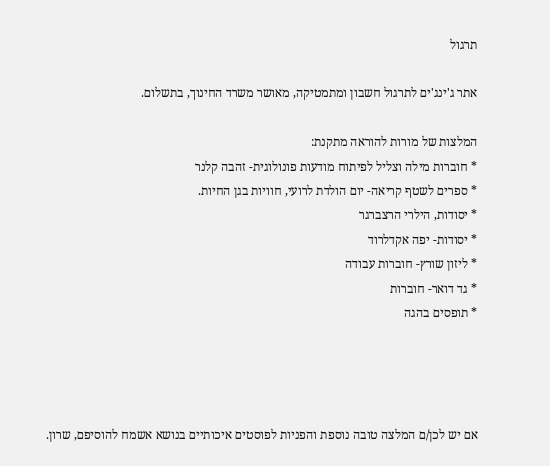תרגול

אתר ג'ינג'ים לתרגול חשבון ומתמטיקה, מאושר משרד החינוך, בתשלום.

המלצות של מורות להוראה מתקנת:
* חוברות מילה וצליל לפיתוח מודעות פונולוגית- זהבה קלנר
* ספרים לשטף קריאה- יום הולדת לרועי, חוויות בגן החיות.
* יסודות, הילרי הרצברגר
* יסודות- יפה אקדלרוד
* ליזון שורץ- חוברות עבודה
* גד דואר- חוברות
* תופסים בהגה




אם יש לכן/ם המלצה טובה נוספת והפניות לפוסטים איכותיים בנושא אשמח להוסיפם, שרון.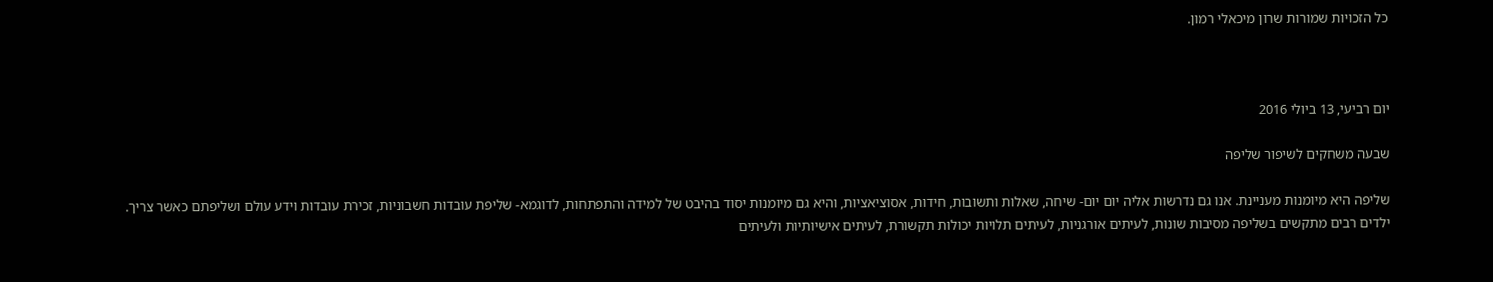כל הזכויות שמורות שרון מיכאלי רמון.



יום רביעי, 13 ביולי 2016

שבעה משחקים לשיפור שליפה

שליפה היא מיומנות מעניינת. אנו גם נדרשות אליה יום יום- שיחה, שאלות ותשובות, חידות, אסוציאציות, והיא גם מיומנות יסוד בהיבט של למידה והתפתחות, לדוגמא- שליפת עובדות חשבוניות, זכירת עובדות וידע עולם ושליפתם כאשר צריך.
ילדים רבים מתקשים בשליפה מסיבות שונות, לעיתים אורגניות, לעיתים תלויות יכולות תקשורת, לעיתים אישיותיות ולעיתים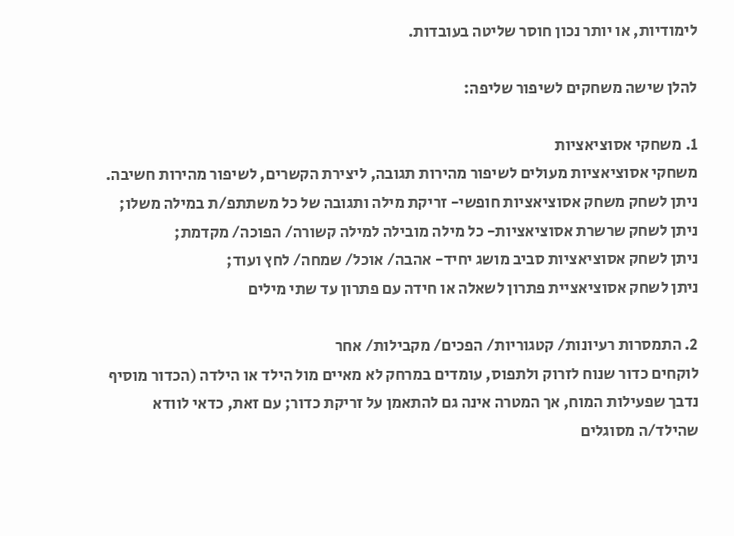לימודיות, או יותר נכון חוסר שליטה בעובדות.

להלן שישה משחקים לשיפור שליפה:

1. משחקי אסוציאציות
משחקי אסוציאציות מעולים לשיפור מהירות תגובה, ליצירת הקשרים, לשיפור מהירות חשיבה.
ניתן לשחק משחק אסוציאציות חופשי- זריקת מילה ותגובה של כל משתתפ/ת במילה משלו;
ניתן לשחק שרשרת אסוציאציות- כל מילה מובילה למילה קשורה/ הפוכה/ מקדמת;
ניתן לשחק אסוציאציות סביב מושג יחיד- אהבה/ אוכל/ שמחה/ לחץ ועוד;
ניתן לשחק אסוציאציית פתרון לשאלה או חידה עם פתרון עד שתי מילים

2. התמסרות רעיונות/ קטגוריות/ הפכים/ מקבילות/ אחר
לוקחים כדור שנוח לזרוק ולתפוס, עומדים במרחק לא מאיים מול הילד או הילדה (הכדור מוסיף נדבך שפעילות המוח, אך המטרה אינה גם להתאמן על זריקת כדור; עם זאת, כדאי לוודא שהילד/ה מסוגלים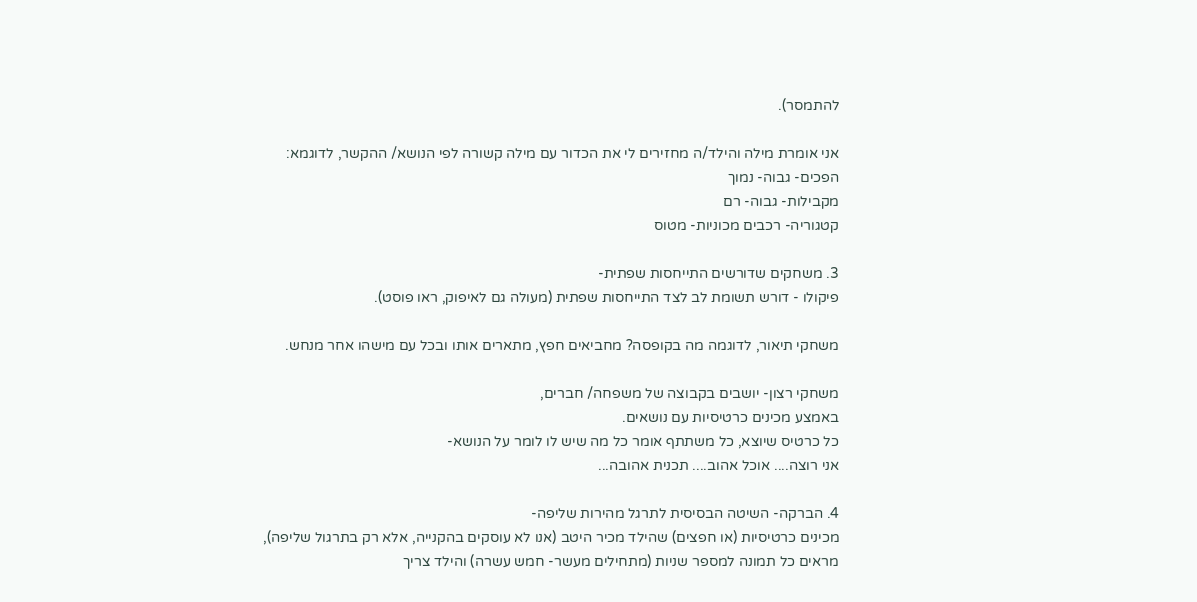להתמסר).

אני אומרת מילה והילד/ה מחזירים לי את הכדור עם מילה קשורה לפי הנושא/ ההקשר, לדוגמא:
הפכים- גבוה- נמוך
מקבילות- גבוה- רם
קטגוריה- רכבים מכוניות- מטוס

3. משחקים שדורשים התייחסות שפתית-
פיקולו - דורש תשומת לב לצד התייחסות שפתית (מעולה גם לאיפוק, ראו פוסט).

משחקי תיאור, לדוגמה מה בקופסה? מחביאים חפץ, מתארים אותו ובכל עם מישהו אחר מנחש.

משחקי רצון- יושבים בקבוצה של משפחה/ חברים,
באמצע מכינים כרטיסיות עם נושאים.
כל כרטיס שיוצא, כל משתתף אומר כל מה שיש לו לומר על הנושא-
אני רוצה.... אוכל אהוב.... תכנית אהובה...

4. הברקה- השיטה הבסיסית לתרגל מהירות שליפה-
מכינים כרטיסיות (או חפצים) שהילד מכיר היטב (אנו לא עוסקים בהקנייה, אלא רק בתרגול שליפה),
מראים כל תמונה למספר שניות (מתחילים מעשר- חמש עשרה) והילד צריך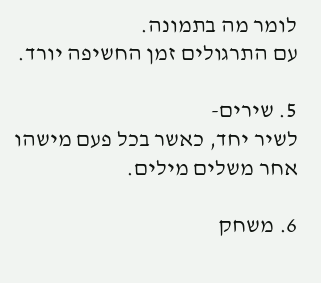לומר מה בתמונה.
עם התרגולים זמן החשיפה יורד.

5. שירים-
לשיר יחד, כאשר בכל פעם מישהו אחר משלים מילים.

6. משחק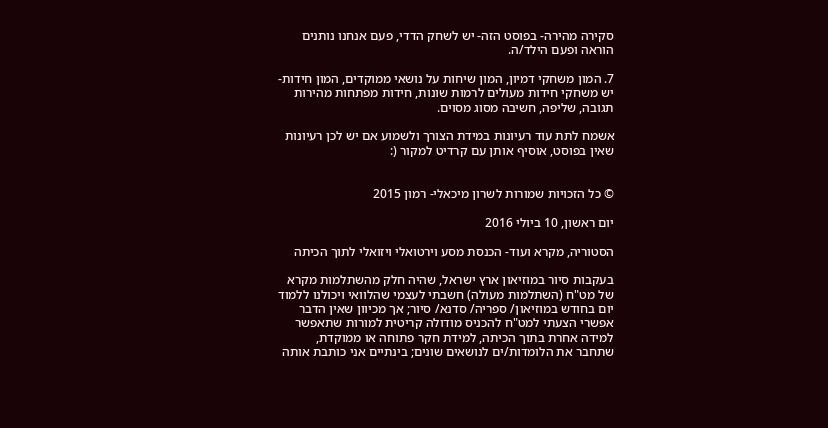סקירה מהירה- בפוסט הזה- יש לשחק הדדי, פעם אנחנו נותנים הוראה ופעם הילד/ה.

7. המון משחקי דמיון, המון שיחות על נושאי ממוקדים, המון חידות- יש משחקי חידות מעולים לרמות שונות, חידות מפתחות מהירות תגובה, שליפה, חשיבה מסוג מסוים.

אשמח לתת עוד רעיונות במידת הצורך ולשמוע אם יש לכן רעיונות שאין בפוסט, אוסיף אותן עם קרדיט למקור (:


© כל הזכויות שמורות לשרון מיכאלי- רמון 2015

יום ראשון, 10 ביולי 2016

הסטוריה, מקרא ועוד- הכנסת מסע וירטואלי ויזואלי לתוך הכיתה

בעקבות סיור במוזיאון ארץ ישראל, שהיה חלק מהשתלמות מקרא של מט"ח (השתלמות מעולה) חשבתי לעצמי שהלוואי ויכולנו ללמוד יום בחודש במוזיאון/ ספריה/ סדנא/ סיור; אך מכיוון שאין הדבר אפשרי הצעתי למט"ח להכניס מודולה קריטית למורות שתאפשר למידה אחרת בתוך הכיתה, למידת חקר פתוחה או ממוקדת, שתחבר את הלומדות/ים לנושאים שונים; בינתיים אני כותבת אותה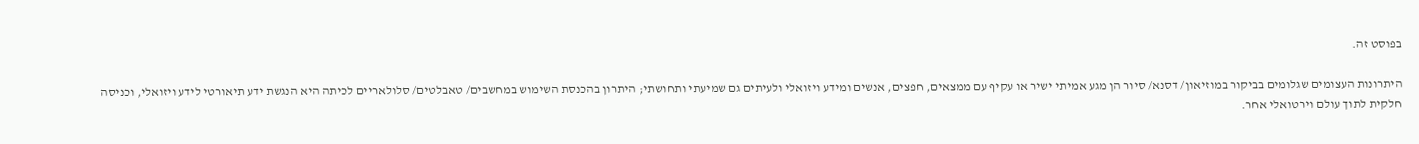בפוסט זה.

היתרונות העצומים שגלומים בביקור במוזיאון/ דסנא/ סיור הן מגע אמיתי ישיר או עקיף עם ממצאים, חפצים, אנשים ומידע ויזואלי ולעיתים גם שמיעתי ותחושתי; היתרון בהכנסת השימוש במחשבים/ טאבלטים/ סלולאריים לכיתה היא הנגשת ידע תיאורטי לידע ויזואלי, וכניסה חלקית לתוך עולם וירטואלי אחר.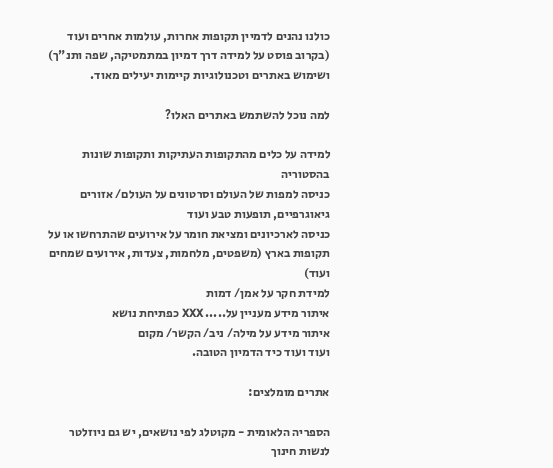כולנו נהנים לדמיין תקופות אחרות, עולמות אחרים ועוד (בקרוב פוסט על למידה דרך דמיון במתמטיקה, שפה ותנ"ך) ושימוש באתרים וטכנולוגיות קיימות יעילים מאוד.

למה נוכל להשתמש באתרים האלו?

למידה על כלים מהתקופות העתיקות ותקופות שונות בהסטוריה
כניסה למפות של העולם וסרטונים על העולם/ אזורים גיאוגרפיים, תופעות טבע ועוד
כניסה לארכיונים ומציאת חומר על אירועים שהתרחשו או על תקופות בארץ (משפטים, מלחמות, צעדות, אירועים שמחים ועוד)
למידת חקר על אמן/ דמות
איתור מידע מעניין על..... XXX כפתיחת נושא
איתור מידע על מילה/ ניב/ הקשר/ מקום
ועוד ועוד כיד הדמיון הטובה.

אתרים מומלצים:

הספריה הלאומית - מקוטלג לפי נושאים, יש גם ניוזלטר לנשות חינוך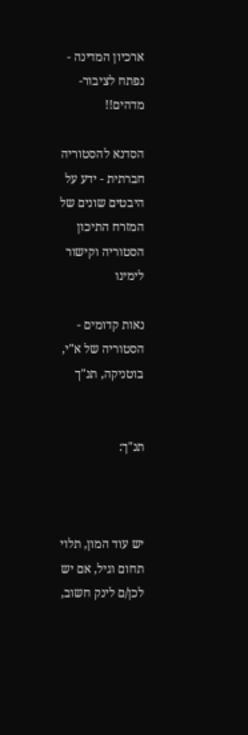ארכיון המדינה - נפתח לציבור- מדהים!!

הסדנא להסטוריה חברתית - ידע על היבטים שונים של המזרח התיכון הסטוריה וקישור לימינו

נאות קדומים - הסטוריה של א"י, בוטניקה, תנ"ך


תנ"ך:



יש עוד המון, תלוי תחום וגיל, אם יש לכן/ם לינק חשוב,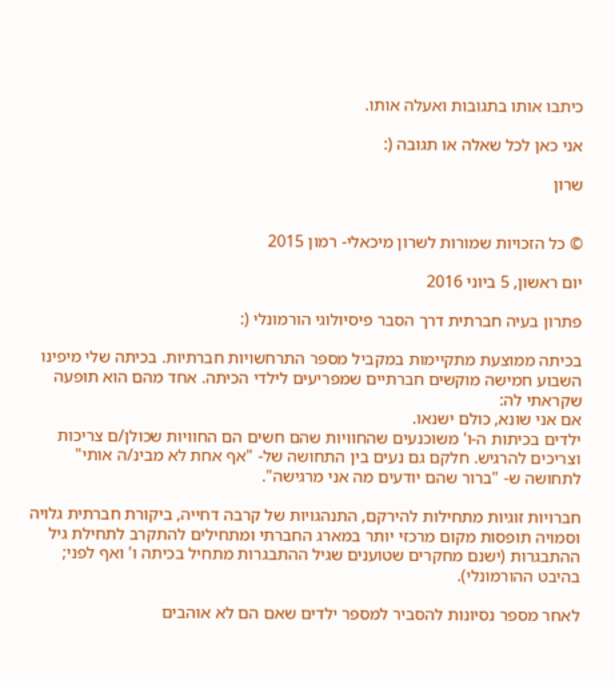כיתבו אותו בתגובות ואעלה אותו.

אני כאן לכל שאלה או תגובה (:

שרון


© כל הזכויות שמורות לשרון מיכאלי- רמון 2015

יום ראשון, 5 ביוני 2016

פתרון בעיה חברתית דרך הסבר פיסיולוגי הורמונלי (:

בכיתה ממוצעת מתקיימות במקביל מספר התרחשויות חברתיות. בכיתה שלי מיפינו השבוע חמישה מוקשים חברתיים שמפריעים לילדי הכיתה. אחד מהם הוא תופעה שקראתי לה:
אם אני שונא, כולם ישנאו.
ילדים בכיתות ה-ו' משוכנעים שהחוויות שהם חשים הם החוויות שכולן/ם צריכות וצריכים להרגיש. חלקם גם נעים בין התחושה של- "אף אחת לא מבינ/ה אותי" לתחושה ש- "ברור שהם יודעים מה אני מרגישה".

חברויות זוגיות מתחילות להירקם, התנהגויות של קרבה דחייה, ביקורת חברתית גלויה וסמויה תופסות מקום מרכזי יותר במארג החברתי ומתחילים להתקרב לתחילת גיל ההתבגרות (ישנם מחקרים שטוענים שגיל ההתבגרות מתחיל בכיתה ו' ואף לפני; בהיבט ההורמונלי).

לאחר מספר נסיונות להסביר למספר ילדים שאם הם לא אוהבים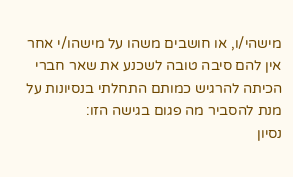מישהי/ו, או חושבים משהו על מישהו/י אחר אין להם סיבה טובה לשכנע את שאר חברי הכיתה להרגיש כמותם התחלתי בנסיונות על מנת להסביר מה פגום בגישה הזו:
נסיון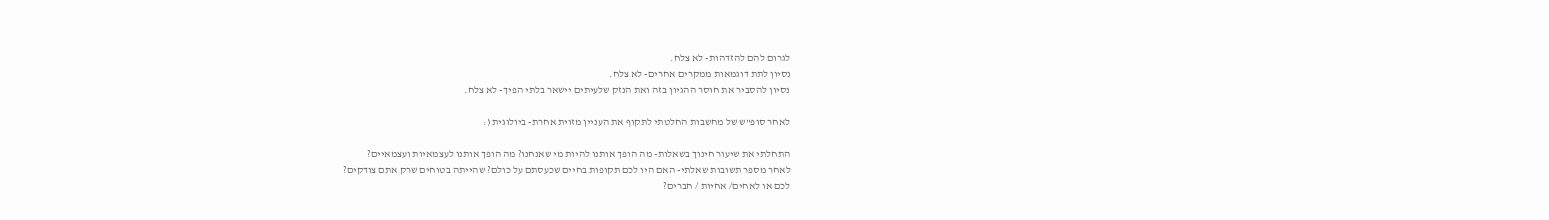לגרום להם להזדהות- לא צלח.
נסיון לתת דוגמאות ממקרים אחרים- לא צלח.
נסיון להסביר את חוסר ההגיון בזה ואת הנזק שלעיתים יישאר בלתי הפיך- לא צלח.

לאחר סופ"ש של מחשבות החלטתי לתקוף את העניין מזוית אחרת- ביולוגית (:

התחלתי את שיעור חינוך בשאלות- מה הופך אותנו להיות מי שאנחנו? מה הופך אותנו לעצמאיות ועצמאיים?
לאחר מספר תשובות שאלתי- האם היו לכם תקופות בחיים שכעסתם על כולם? שהייתה בטוחים שרק אתם צודקים?
לכם או לאחים/ אחיות / חברים?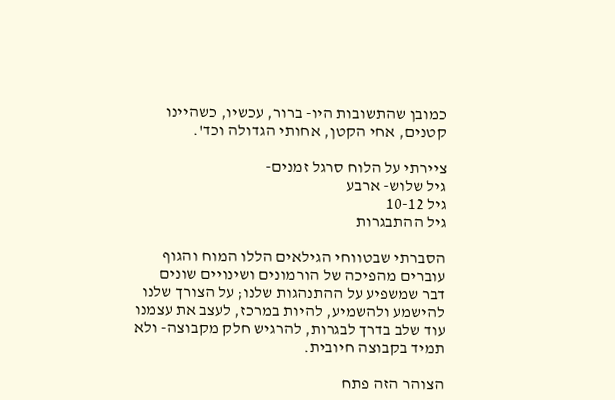כמובן שהתשובות היו- ברור, עכשיו, כשהיינו קטנים, אחי הקטן, אחותי הגדולה וכד'.

ציירתי על הלוח סרגל זמנים-
גיל שלוש- ארבע
גיל 10-12
גיל ההתבגרות

הסברתי שבטווחי הגילאים הללו המוח והגוף עוברים מהפיכה של הורמונים ושינויים שונים דבר שמשפיע על ההתנהגות שלנו; על הצורך שלנו להישמע ולהשמיע, להיות במרכז, לעצב את עצמנו עוד שלב בדרך לבגרות, להרגיש חלק מקבוצה- ולא תמיד בקבוצה חיובית.

הצוהר הזה פתח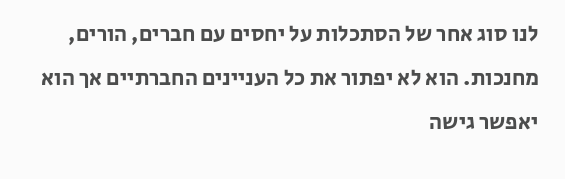לנו סוג אחר של הסתכלות על יחסים עם חברים, הורים, מחנכות. הוא לא יפתור את כל העניינים החברתיים אך הוא יאפשר גישה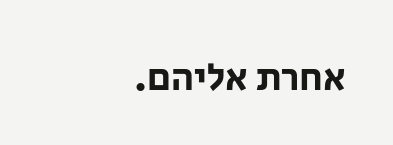אחרת אליהם.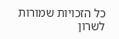כל הזכויות שמורות לשרון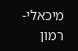מיכאלי- רמון